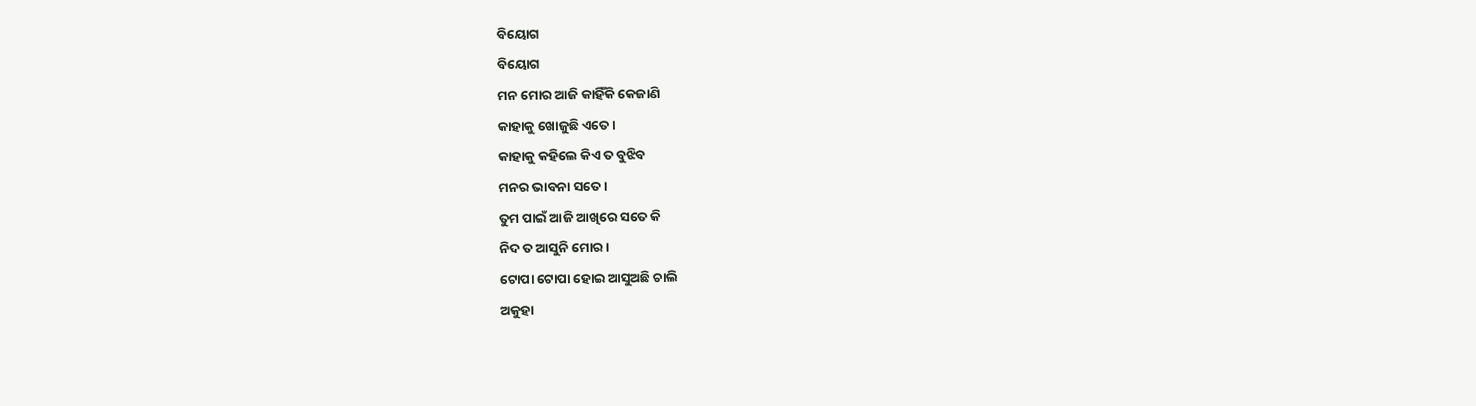ବିୟୋଗ
ବିୟୋଗ
ମନ ମୋର ଆଜି କାହିଁକି କେଜାଣି
କାହାକୁ ଖୋଜୁଛି ଏତେ ।
କାହାକୁ କହିଲେ କିଏ ତ ବୁଝିବ
ମନର ଭାବନା ସତେ ।
ତୁମ ପାଇଁ ଆଜି ଆଖିରେ ସତେ କି
ନିଦ ତ ଆସୁନି ମୋର ।
ଟୋପା ଟୋପା ହୋଇ ଆସୁଅଛି ଚାଲି
ଅକୁହା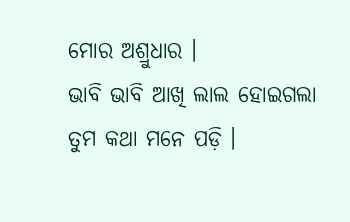ମୋର ଅଶ୍ରୁଧାର ।
ଭାବି ଭାବି ଆଖି ଲାଲ ହୋଇଗଲା
ତୁମ କଥା ମନେ ପଡ଼ି ।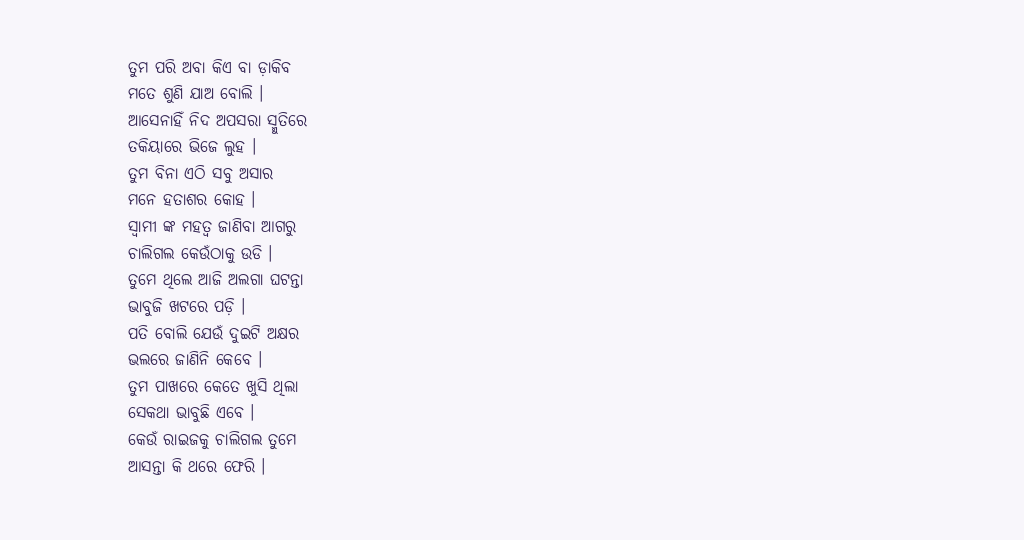ତୁମ ପରି ଅବା କିଏ ବା ଡ଼ାକିବ
ମତେ ଶୁଣି ଯାଅ ବୋଲି ।
ଆସେନାହିଁ ନିଦ ଅପସରା ସ୍ମୁତିରେ
ତକିୟାରେ ଭିଜେ ଲୁହ ।
ତୁମ ବିନା ଏଠି ସବୁ ଅସାର
ମନେ ହତାଶର କୋହ ।
ସ୍ୱାମୀ ଙ୍କ ମହତ୍ୱ ଜାଣିବା ଆଗରୁ
ଚାଲିଗଲ କେଉଁଠାକୁ ଉଡି ।
ତୁମେ ଥିଲେ ଆଜି ଅଲଗା ଘଟନ୍ତା
ଭାବୁଜି ଖଟରେ ପଡ଼ି ।
ପତି ବୋଲି ଯେଉଁ ଦୁଇଟି ଅକ୍ଷର
ଭଲରେ ଜାଣିନି କେବେ ।
ତୁମ ପାଖରେ କେତେ ଖୁସି ଥିଲା
ସେକଥା ଭାବୁଛି ଏବେ ।
କେଉଁ ରାଇଜକୁ ଚାଲିଗଲ ତୁମେ
ଆସନ୍ତା କି ଥରେ ଫେରି ।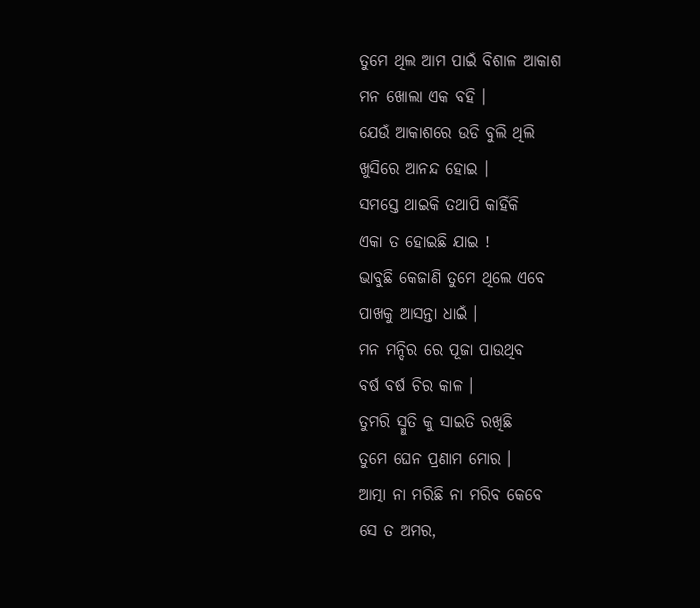ତୁମେ ଥିଲ ଆମ ପାଇଁ ବିଶାଳ ଆକାଶ
ମନ ଖୋଲା ଏକ ବହି ।
ଯେଉଁ ଆକାଶରେ ଉଡି ବୁଲି ଥିଲି
ଖୁସିରେ ଆନନ୍ଦ ହୋଇ ।
ସମସ୍ତେ ଥାଇକି ତଥାପି କାହିଁକି
ଏକା ତ ହୋଇଛି ଯାଇ !
ଭାବୁଛି କେଜାଣି ତୁମେ ଥିଲେ ଏବେ
ପାଖକୁ ଆସନ୍ତା ଧାଇଁ ।
ମନ ମନ୍ଦିର ରେ ପୂଜା ପାଉଥିବ
ବର୍ଷ ବର୍ଷ ଚିର କାଳ ।
ତୁମରି ସ୍ମୁତି କୁ ସାଇତି ରଖିଛି
ତୁମେ ଘେନ ପ୍ରଣାମ ମୋର ।
ଆତ୍ମା ନା ମରିଛି ନା ମରିବ କେବେ
ସେ ତ ଅମର,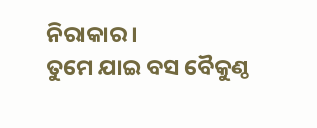ନିରାକାର ।
ତୁମେ ଯାଇ ବସ ବୈକୁଣ୍ଠ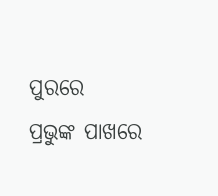ପୁରରେ
ପ୍ରଭୁଙ୍କ ପାଖରେ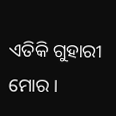ଏତିକି ଗୁହାରୀ ମୋର ।